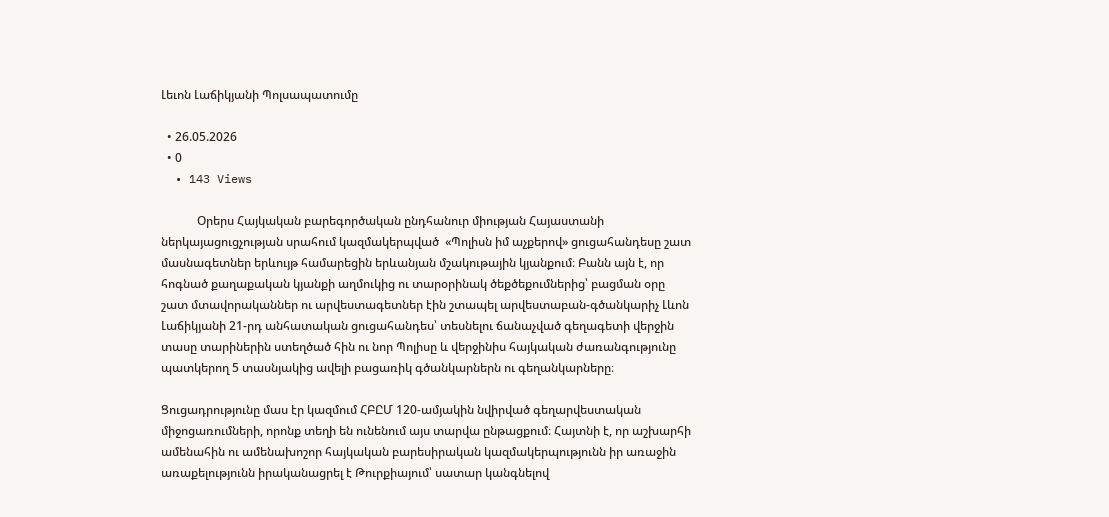Լեւոն Լաճիկյանի Պոլսապատումը

  • 26.05.2026
  • 0
  • 143 Views

            Օրերս Հայկական բարեգործական ընդհանուր միության Հայաստանի ներկայացուցչության սրահում կազմակերպված  «Պոլիսն իմ աչքերով» ցուցահանդեսը շատ մասնագետներ երևույթ համարեցին երևանյան մշակութային կյանքում։ Բանն այն է, որ հոգնած քաղաքական կյանքի աղմուկից ու տարօրինակ ծեքծեքումներից՝ բացման օրը շատ մտավորականներ ու արվեստագետներ էին շտապել արվեստաբան-գծանկարիչ Լևոն Լաճիկյանի 21-րդ անհատական ցուցահանդես՝ տեսնելու ճանաչված գեղագետի վերջին տասը տարիներին ստեղծած հին ու նոր Պոլիսը և վերջինիս հայկական ժառանգությունը պատկերող 5 տասնյակից ավելի բացառիկ գծանկարներն ու գեղանկարները։

Ցուցադրությունը մաս էր կազմում ՀԲԸՄ 120-ամյակին նվիրված գեղարվեստական միջոցառումների, որոնք տեղի են ունենում այս տարվա ընթացքում։ Հայտնի է, որ աշխարհի ամենահին ու ամենախոշոր հայկական բարեսիրական կազմակերպությունն իր առաջին առաքելությունն իրականացրել է Թուրքիայում՝ սատար կանգնելով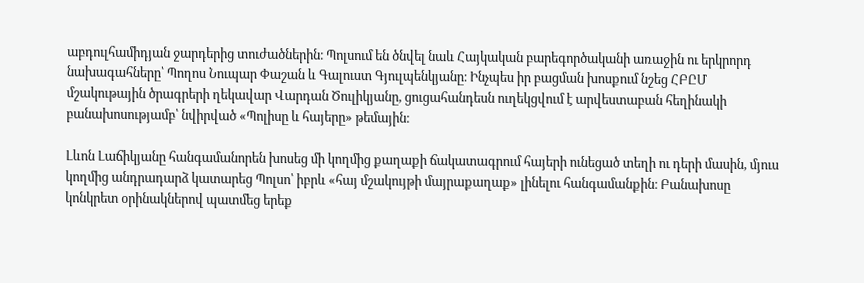աբդուլհամիդյան ջարդերից տուժածներին։ Պոլսում են ծնվել նաև Հայկական բարեգործականի առաջին ու երկրորդ նախագահները՝ Պողոս Նուպար Փաշան և Գալուստ Գյուլպենկյանը։ Ինչպես իր բացման խոսքում նշեց ՀԲԸՄ մշակութային ծրագրերի ղեկավար Վարդան Ծուլիկյանը, ցուցահանդեսն ուղեկցվում է արվեստաբան հեղինակի բանախոսությամբ՝ նվիրված «Պոլիսը և հայերը» թեմային։

Լևոն Լաճիկյանը հանգամանորեն խոսեց մի կողմից քաղաքի ճակատագրում հայերի ունեցած տեղի ու դերի մասին, մյուս կողմից անդրադարձ կատարեց Պոլսո՝ իբրև «հայ մշակույթի մայրաքաղաք» լինելու հանգամանքին։ Բանախոսը կոնկրետ օրինակներով պատմեց երեք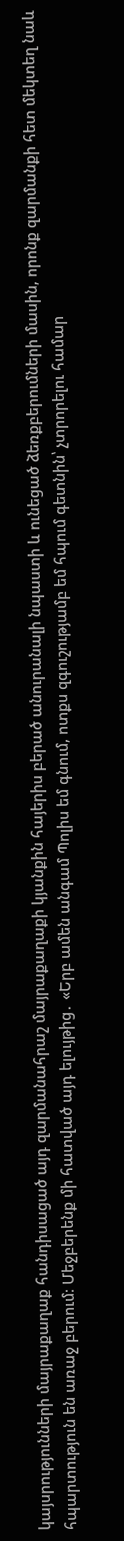կայսրությունների մայրաքաղաք հանդիսացած այդ զարմանահրաշ մայրաքաղաքի կյանքին հայերիս բերած անուրանալի նպաստի և ունեցած ձեռքբերումների մասին, որոնք զարմանքի հետ մեկտեղ նաև հպարտություն են առաջ բերում։ Մեջբերենք մի հատված այդ ելույթից․ «Երբ ամեն անգամ Պոլիս եմ գնում, ոտքս զգուշությամբ եմ հպում գետնին՝ չտրորելու համար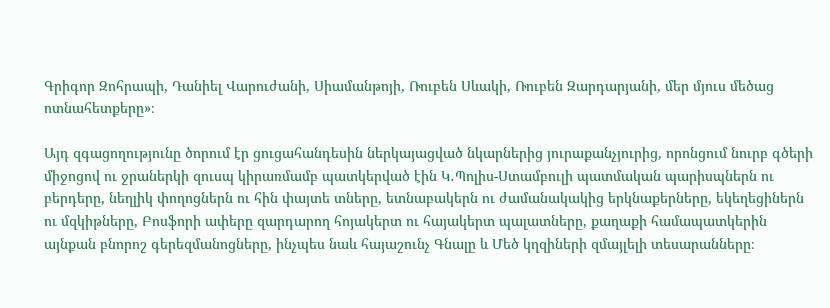Գրիգոր Զոհրապի, Դանիել Վարուժանի, Սիամանթոյի, Ռուբեն Սևակի, Ռուբեն Զարդարյանի, մեր մյուս մեծաց ոտնահետքերը»։

Այդ զգացողությունը ծորում էր ցուցահանդեսին ներկայացված նկարներից յուրաքանչյուրից, որոնցում նուրբ գծերի միջոցով ու ջրաներկի զուսպ կիրառմամբ պատկերված էին Կ․Պոլիս-Ստամբուլի պատմական պարիսպներն ու բերդերը, նեղլիկ փողոցներն ու հին փայտե տները, ետնաբակերն ու ժամանակակից երկնաքերները, եկեղեցիներն ու մզկիթները, Բոսֆորի ափերը զարդարող հոյակերտ ու հայակերտ պալատները, քաղաքի համապատկերին այնքան բնորոշ գերեզմանոցները, ինչպես նաև հայաշունչ Գնալը և Մեծ կղզիների զմայլելի տեսարանները։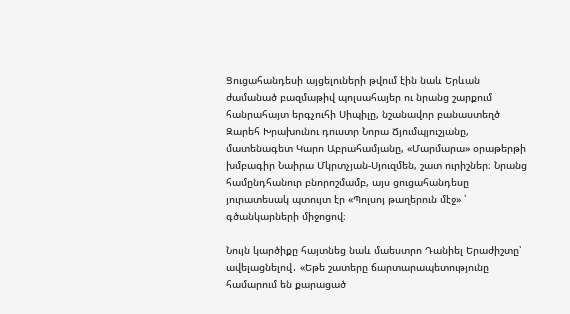Ցուցահանդեսի այցելուների թվում էին նաև Երևան ժամանած բազմաթիվ պոլսահայեր ու նրանց շարքում հանրահայտ երգչուհի Սիպիլը, նշանավոր բանաստեղծ Զարեհ Խրախունու դուստր Նորա Ճյումպյուշյանը, մատենագետ Կարո Աբրահամյանը, «Մարմարա» օրաթերթի խմբագիր Նաիրա Մկրտչյան-Սյուզմեն, շատ ուրիշներ։ Նրանց համընդհանուր բնորոշմամբ, այս ցուցահանդեսը յուրատեսակ պտույտ էր «Պոլսոյ թաղերուն մէջ» ՝ գծանկարների միջոցով։

Նույն կարծիքը հայտնեց նաև մաեստրո Դանիել Երաժիշտը՝ ավելացնելով․ «Եթե շատերը ճարտարապետությունը համարում են քարացած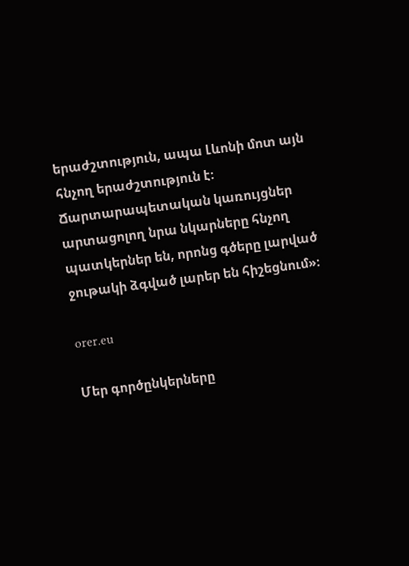երաժշտություն, ապա Լևոնի մոտ այն հնչող երաժշտություն է։ Ճարտարապետական կառույցներ արտացոլող նրա նկարները հնչող պատկերներ են, որոնց գծերը լարված ջութակի ձգված լարեր են հիշեցնում»։

orer.eu

Մեր գործընկերները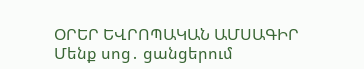ՕՐԵՐ ԵՎՐՈՊԱԿԱՆ ԱՄՍԱԳԻՐ
Մենք սոց․ ցանցերում